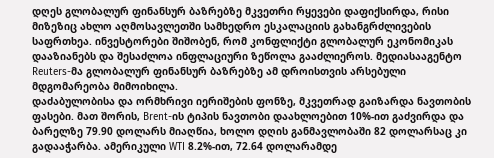დღეს გლობალურ ფინანსურ ბაზრებზე მკვეთრი რყევები დაფიქსირდა, რისი მიზეზიც ახლო აღმოსავლეთში სამხედრო ესკალაციის გახანგრძლივების საფრთხეა. ინვესტორები შიშობენ, რომ კონფლიქტი გლობალურ ეკონომიკას დააზიანებს და შესაძლოა ინფლაციური ზეწოლა გააძლიეროს. მედიასააგენტო Reuters-მა გლობალურ ფინანსურ ბაზრებზე ამ დროისთვის არსებული მდგომარეობა მიმოიხილა.
დაძაბულობისა და ორმხრივი იერიშების ფონზე, მკვეთრად გაიზარდა ნავთობის ფასები. მათ შორის, Brent-ის ტიპის ნავთობი დაახლოებით 10%-ით გაძვირდა და ბარელზე 79.90 დოლარს მიაღწია, ხოლო დღის განმავლობაში 82 დოლარსაც კი გადააჭარბა. ამერიკული WTI 8.2%-ით, 72.64 დოლარამდე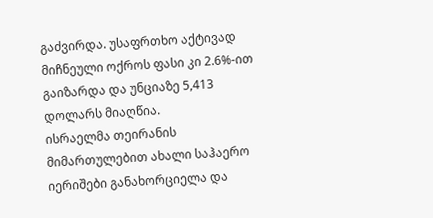გაძვირდა. უსაფრთხო აქტივად მიჩნეული ოქროს ფასი კი 2.6%-ით გაიზარდა და უნციაზე 5,413 დოლარს მიაღწია.
ისრაელმა თეირანის მიმართულებით ახალი საჰაერო იერიშები განახორციელა და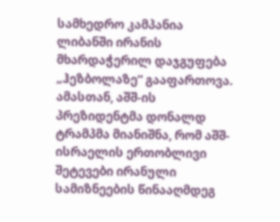სამხედრო კამპანია ლიბანში ირანის მხარდაჭერილ დაჯგუფება „ჰეზბოლაზე“ გააფართოვა. ამასთან, აშშ-ის პრეზიდენტმა დონალდ ტრამპმა მიანიშნა, რომ აშშ-ისრაელის ერთობლივი შეტევები ირანული სამიზნეების წინააღმდეგ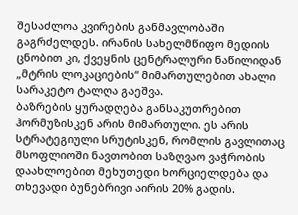შესაძლოა კვირების განმავლობაში გაგრძელდეს. ირანის სახელმწიფო მედიის ცნობით კი, ქვეყნის ცენტრალური ნაწილიდან „მტრის ლოკაციების“ მიმართულებით ახალი სარაკეტო ტალღა გაეშვა.
ბაზრების ყურადღება განსაკუთრებით ჰორმუზისკენ არის მიმართული. ეს არის სტრატეგიული სრუტისკენ, რომლის გავლითაც მსოფლიოში ნავთობით საზღვაო ვაჭრობის დაახლოებით მეხუთედი ხორციელდება და თხევადი ბუნებრივი აირის 20% გადის.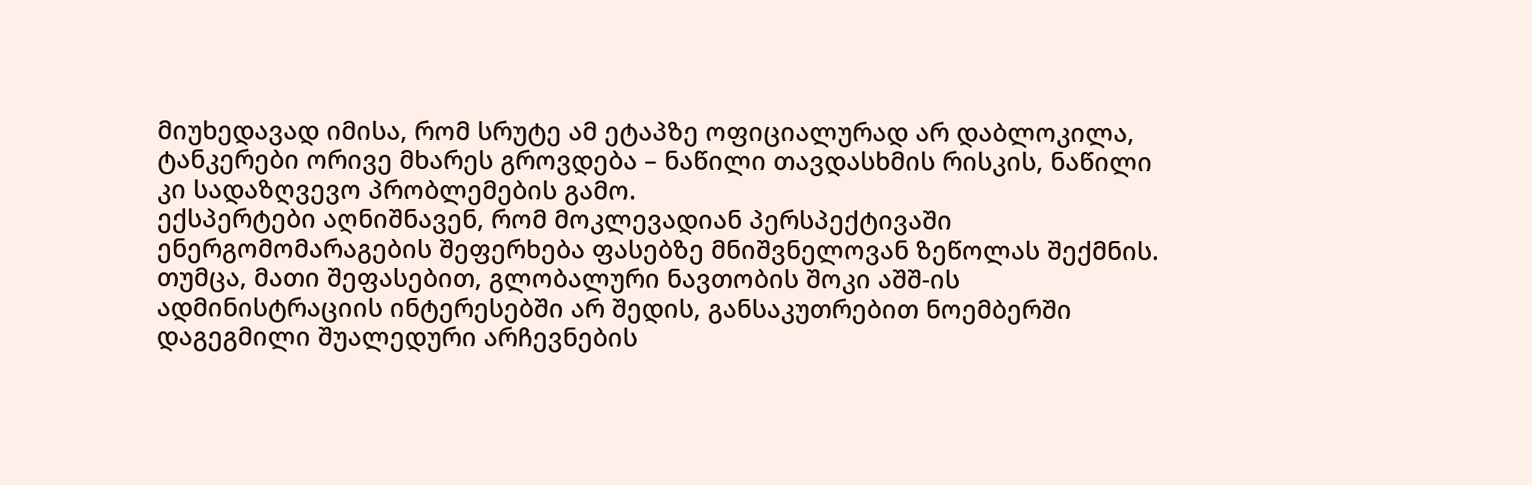მიუხედავად იმისა, რომ სრუტე ამ ეტაპზე ოფიციალურად არ დაბლოკილა, ტანკერები ორივე მხარეს გროვდება – ნაწილი თავდასხმის რისკის, ნაწილი კი სადაზღვევო პრობლემების გამო.
ექსპერტები აღნიშნავენ, რომ მოკლევადიან პერსპექტივაში ენერგომომარაგების შეფერხება ფასებზე მნიშვნელოვან ზეწოლას შექმნის. თუმცა, მათი შეფასებით, გლობალური ნავთობის შოკი აშშ-ის ადმინისტრაციის ინტერესებში არ შედის, განსაკუთრებით ნოემბერში დაგეგმილი შუალედური არჩევნების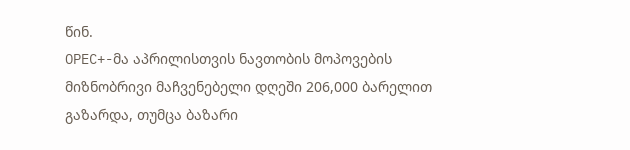წინ.
OPEC+-მა აპრილისთვის ნავთობის მოპოვების მიზნობრივი მაჩვენებელი დღეში 206,000 ბარელით გაზარდა, თუმცა ბაზარი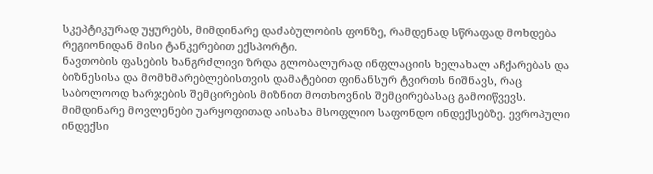სკეპტიკურად უყურებს, მიმდინარე დაძაბულობის ფონზე, რამდენად სწრაფად მოხდება რეგიონიდან მისი ტანკერებით ექსპორტი.
ნავთობის ფასების ხანგრძლივი ზრდა გლობალურად ინფლაციის ხელახალ აჩქარებას და ბიზნესისა და მომხმარებლებისთვის დამატებით ფინანსურ ტვირთს ნიშნავს, რაც საბოლოოდ ხარჯების შემცირების მიზნით მოთხოვნის შემცირებასაც გამოიწვევს.
მიმდინარე მოვლენები უარყოფითად აისახა მსოფლიო საფონდო ინდექსებზე. ევროპული ინდექსი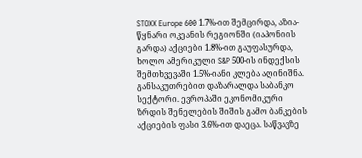STOXX Europe 600 1.7%-ით შემცირდა, აზია-წყნარი ოკეანის რეგიონში (იაპონიის გარდა) აქციები 1.8%-ით გაუფასურდა, ხოლო ამერიკული S&P 500-ის ინდექსის შემთხვევაში 1.5%-იანი კლება აღინიშნა.
განსაკუთრებით დაზარალდა საბანკო სექტორი. ევროპაში ეკონომიკური ზრდის შენელების შიშის გამო ბანკების აქციების ფასი 3.6%-ით დაეცა. საწვავზე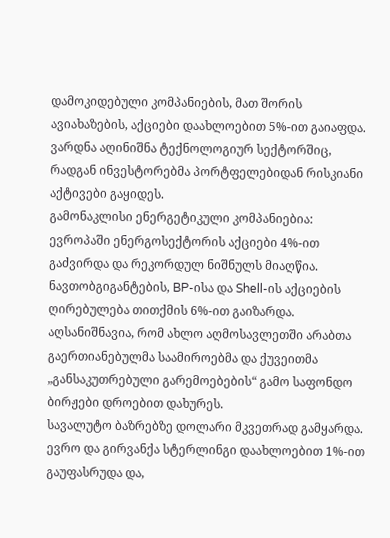დამოკიდებული კომპანიების, მათ შორის ავიახაზების, აქციები დაახლოებით 5%-ით გაიაფდა. ვარდნა აღინიშნა ტექნოლოგიურ სექტორშიც, რადგან ინვესტორებმა პორტფელებიდან რისკიანი აქტივები გაყიდეს.
გამონაკლისი ენერგეტიკული კომპანიებია: ევროპაში ენერგოსექტორის აქციები 4%-ით გაძვირდა და რეკორდულ ნიშნულს მიაღწია. ნავთობგიგანტების, BP-ისა და Shell-ის აქციების ღირებულება თითქმის 6%-ით გაიზარდა.
აღსანიშნავია, რომ ახლო აღმოსავლეთში არაბთა გაერთიანებულმა საამიროებმა და ქუვეითმა „განსაკუთრებული გარემოებების“ გამო საფონდო ბირჟები დროებით დახურეს.
სავალუტო ბაზრებზე დოლარი მკვეთრად გამყარდა. ევრო და გირვანქა სტერლინგი დაახლოებით 1%-ით გაუფასრუდა და,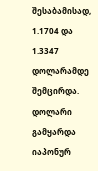შესაბამისად, 1.1704 და 1.3347 დოლარამდე შემცირდა. დოლარი გამყარდა იაპონურ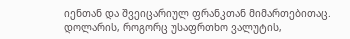იენთან და შვეიცარიულ ფრანკთან მიმართებითაც.
დოლარის, როგორც უსაფრთხო ვალუტის,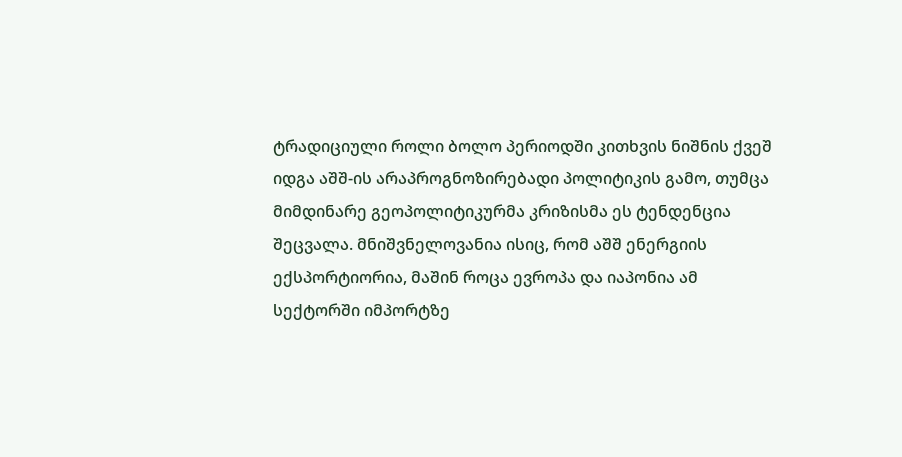ტრადიციული როლი ბოლო პერიოდში კითხვის ნიშნის ქვეშ იდგა აშშ-ის არაპროგნოზირებადი პოლიტიკის გამო, თუმცა მიმდინარე გეოპოლიტიკურმა კრიზისმა ეს ტენდენცია შეცვალა. მნიშვნელოვანია ისიც, რომ აშშ ენერგიის ექსპორტიორია, მაშინ როცა ევროპა და იაპონია ამ სექტორში იმპორტზე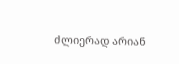ძლიერად არიან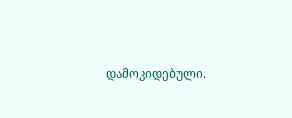დამოკიდებული.